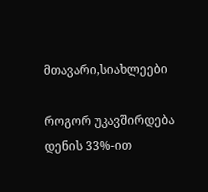მთავარი,სიახლეები

როგორ უკავშირდება დენის 33%-ით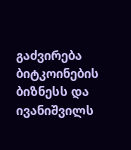გაძვირება ბიტკოინების ბიზნესს და ივანიშვილს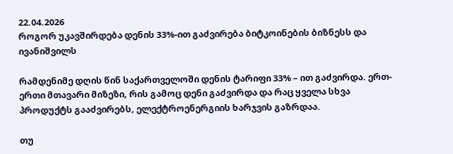22.04.2026
როგორ უკავშირდება დენის 33%-ით გაძვირება ბიტკოინების ბიზნესს და ივანიშვილს

რამდენიმე დღის წინ საქართველოში დენის ტარიფი 33% – ით გაძვირდა. ერთ-ერთი მთავარი მიზეზი, რის გამოც დენი გაძვირდა და რაც ყველა სხვა პროდუქტს გააძვირებს, ელექტროენერგიის ხარჯვის გაზრდაა.

თუ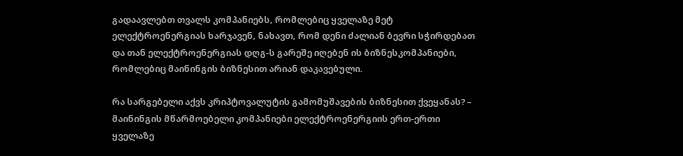გადაავლებთ თვალს კომპანიებს, რომლებიც ყველაზე მეტ ელექტროენერგიას ხარჯავენ, ნახავთ, რომ დენი ძალიან ბევრი სჭირდებათ და თან ელექტროენერგიას დღგ-ს გარეშე იღებენ ის ბიზნესკომპანიები, რომლებიც მაინინგის ბიზნესით არიან დაკავებული.

რა სარგებელი აქვს კრიპტოვალუტის გამომუშავების ბიზნესით ქვეყანას? – მაინინგის მწარმოებელი კომპანიები ელექტროენერგიის ერთ-ერთი ყველაზე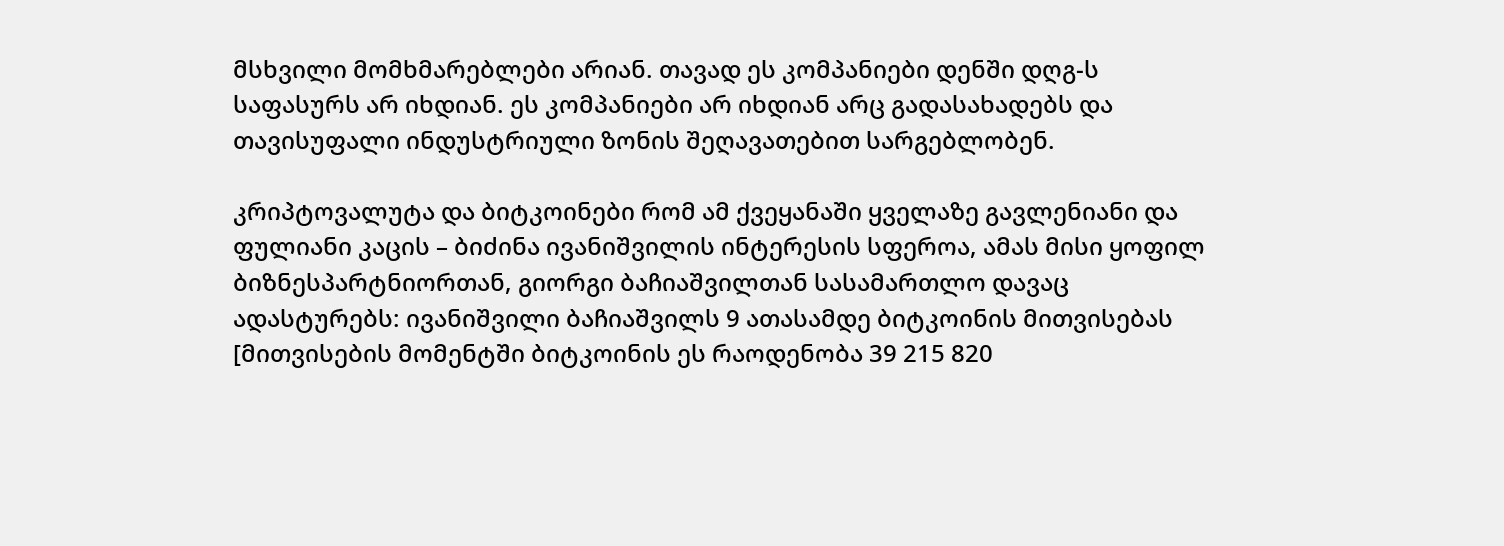მსხვილი მომხმარებლები არიან. თავად ეს კომპანიები დენში დღგ-ს საფასურს არ იხდიან. ეს კომპანიები არ იხდიან არც გადასახადებს და თავისუფალი ინდუსტრიული ზონის შეღავათებით სარგებლობენ.

კრიპტოვალუტა და ბიტკოინები რომ ამ ქვეყანაში ყველაზე გავლენიანი და ფულიანი კაცის – ბიძინა ივანიშვილის ინტერესის სფეროა, ამას მისი ყოფილ ბიზნესპარტნიორთან, გიორგი ბაჩიაშვილთან სასამართლო დავაც ადასტურებს: ივანიშვილი ბაჩიაშვილს 9 ათასამდე ბიტკოინის მითვისებას [მითვისების მომენტში ბიტკოინის ეს რაოდენობა 39 215 820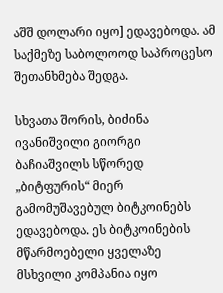აშშ დოლარი იყო] ედავებოდა. ამ საქმეზე საბოლოოდ საპროცესო შეთანხმება შედგა.

სხვათა შორის, ბიძინა ივანიშვილი გიორგი ბაჩიაშვილს სწორედ „ბიტფურის“ მიერ გამომუშავებულ ბიტკოინებს ედავებოდა. ეს ბიტკოინების მწარმოებელი ყველაზე მსხვილი კომპანია იყო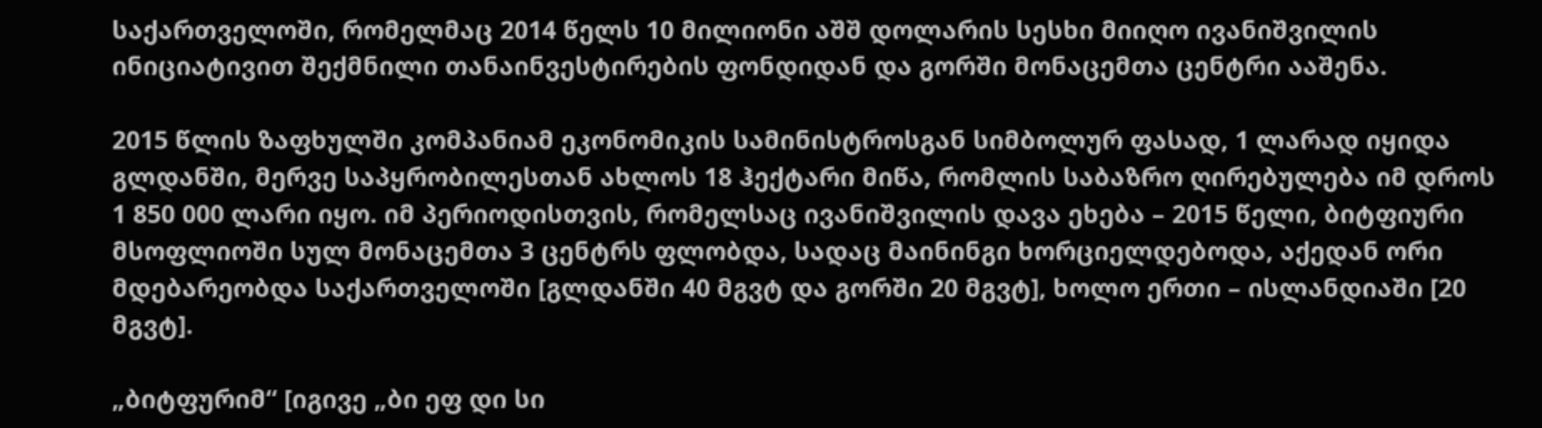საქართველოში, რომელმაც 2014 წელს 10 მილიონი აშშ დოლარის სესხი მიიღო ივანიშვილის ინიციატივით შექმნილი თანაინვესტირების ფონდიდან და გორში მონაცემთა ცენტრი ააშენა.

2015 წლის ზაფხულში კომპანიამ ეკონომიკის სამინისტროსგან სიმბოლურ ფასად, 1 ლარად იყიდა გლდანში, მერვე საპყრობილესთან ახლოს 18 ჰექტარი მიწა, რომლის საბაზრო ღირებულება იმ დროს 1 850 000 ლარი იყო. იმ პერიოდისთვის, რომელსაც ივანიშვილის დავა ეხება – 2015 წელი, ბიტფიური მსოფლიოში სულ მონაცემთა 3 ცენტრს ფლობდა, სადაც მაინინგი ხორციელდებოდა, აქედან ორი მდებარეობდა საქართველოში [გლდანში 40 მგვტ და გორში 20 მგვტ], ხოლო ერთი – ისლანდიაში [20 მგვტ].

„ბიტფურიმ“ [იგივე „ბი ეფ დი სი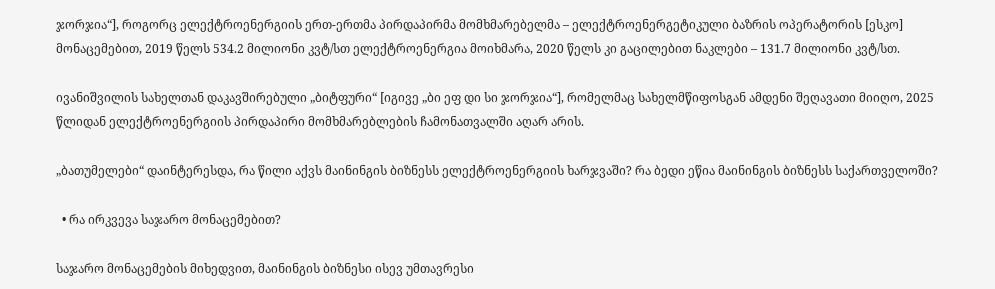ჯორჯია“], როგორც ელექტროენერგიის ერთ-ერთმა პირდაპირმა მომხმარებელმა – ელექტროენერგეტიკული ბაზრის ოპერატორის [ესკო] მონაცემებით, 2019 წელს 534.2 მილიონი კვტ/სთ ელექტროენერგია მოიხმარა, 2020 წელს კი გაცილებით ნაკლები – 131.7 მილიონი კვტ/სთ.

ივანიშვილის სახელთან დაკავშირებული „ბიტფური“ [იგივე „ბი ეფ დი სი ჯორჯია“], რომელმაც სახელმწიფოსგან ამდენი შეღავათი მიიღო, 2025 წლიდან ელექტროენერგიის პირდაპირი მომხმარებლების ჩამონათვალში აღარ არის.

„ბათუმელები“ დაინტერესდა, რა წილი აქვს მაინინგის ბიზნესს ელექტროენერგიის ხარჯვაში? რა ბედი ეწია მაინინგის ბიზნესს საქართველოში?

  • რა ირკვევა საჯარო მონაცემებით?

საჯარო მონაცემების მიხედვით, მაინინგის ბიზნესი ისევ უმთავრესი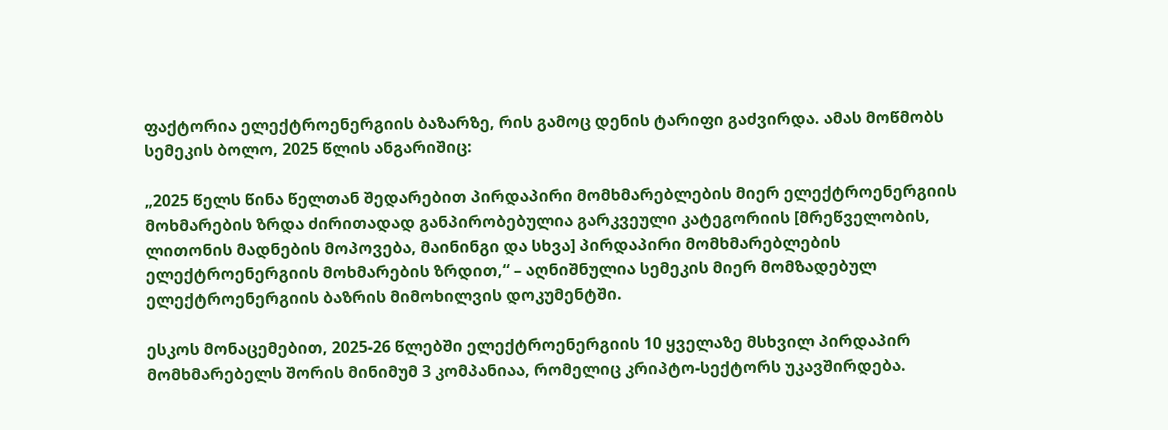ფაქტორია ელექტროენერგიის ბაზარზე, რის გამოც დენის ტარიფი გაძვირდა. ამას მოწმობს სემეკის ბოლო, 2025 წლის ანგარიშიც:

„2025 წელს წინა წელთან შედარებით პირდაპირი მომხმარებლების მიერ ელექტროენერგიის მოხმარების ზრდა ძირითადად განპირობებულია გარკვეული კატეგორიის [მრეწველობის, ლითონის მადნების მოპოვება, მაინინგი და სხვა] პირდაპირი მომხმარებლების ელექტროენერგიის მოხმარების ზრდით,“ – აღნიშნულია სემეკის მიერ მომზადებულ ელექტროენერგიის ბაზრის მიმოხილვის დოკუმენტში.

ესკოს მონაცემებით, 2025-26 წლებში ელექტროენერგიის 10 ყველაზე მსხვილ პირდაპირ მომხმარებელს შორის მინიმუმ 3 კომპანიაა, რომელიც კრიპტო-სექტორს უკავშირდება.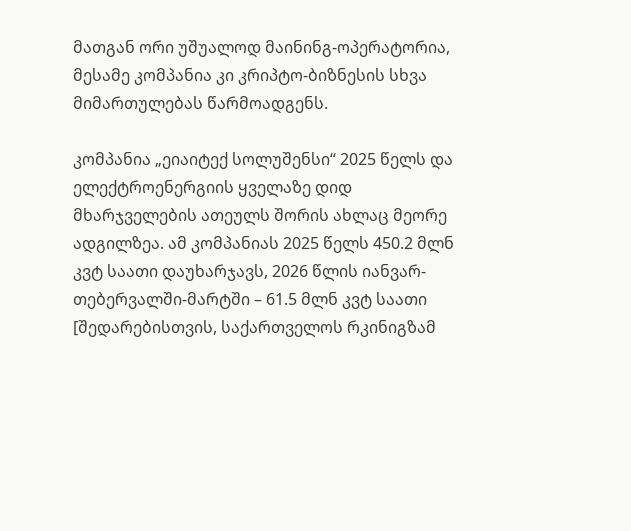მათგან ორი უშუალოდ მაინინგ-ოპერატორია, მესამე კომპანია კი კრიპტო-ბიზნესის სხვა მიმართულებას წარმოადგენს.

კომპანია „ეიაიტექ სოლუშენსი“ 2025 წელს და ელექტროენერგიის ყველაზე დიდ მხარჯველების ათეულს შორის ახლაც მეორე ადგილზეა. ამ კომპანიას 2025 წელს 450.2 მლნ კვტ საათი დაუხარჯავს, 2026 წლის იანვარ-თებერვალში-მარტში – 61.5 მლნ კვტ საათი [შედარებისთვის, საქართველოს რკინიგზამ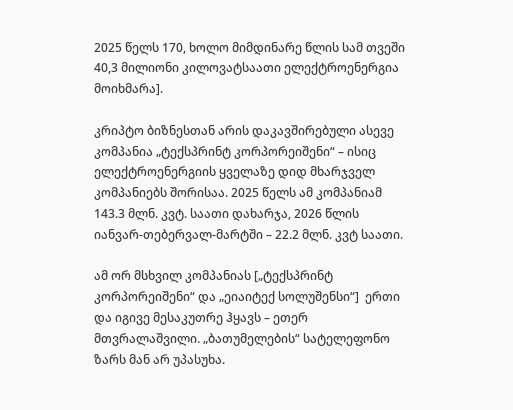2025 წელს 170, ხოლო მიმდინარე წლის სამ თვეში 40,3 მილიონი კილოვატსაათი ელექტროენერგია მოიხმარა].

კრიპტო ბიზნესთან არის დაკავშირებული ასევე კომპანია „ტექსპრინტ კორპორეიშენი“ – ისიც ელექტროენერგიის ყველაზე დიდ მხარჯველ კომპანიებს შორისაა. 2025 წელს ამ კომპანიამ 143.3 მლნ. კვტ. საათი დახარჯა, 2026 წლის იანვარ-თებერვალ-მარტში – 22.2 მლნ. კვტ საათი.

ამ ორ მსხვილ კომპანიას [„ტექსპრინტ კორპორეიშენი“ და „ეიაიტექ სოლუშენსი“]  ერთი და იგივე მესაკუთრე ჰყავს – ეთერ მთვრალაშვილი. „ბათუმელების“ სატელეფონო ზარს მან არ უპასუხა.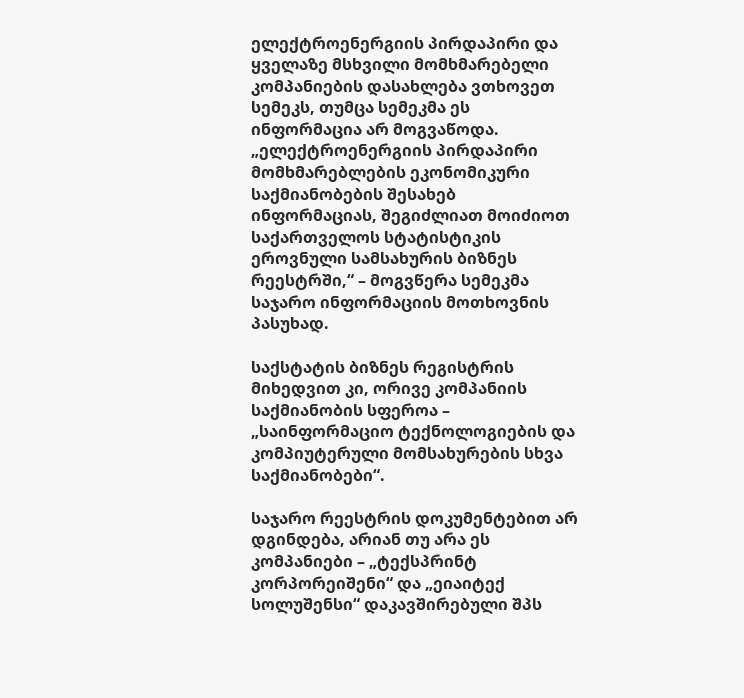ელექტროენერგიის პირდაპირი და ყველაზე მსხვილი მომხმარებელი კომპანიების დასახლება ვთხოვეთ სემეკს, თუმცა სემეკმა ეს ინფორმაცია არ მოგვაწოდა. „ელექტროენერგიის პირდაპირი მომხმარებლების ეკონომიკური საქმიანობების შესახებ ინფორმაციას, შეგიძლიათ მოიძიოთ საქართველოს სტატისტიკის ეროვნული სამსახურის ბიზნეს რეესტრში,“ – მოგვწერა სემეკმა საჯარო ინფორმაციის მოთხოვნის პასუხად.

საქსტატის ბიზნეს რეგისტრის მიხედვით კი, ორივე კომპანიის საქმიანობის სფეროა – „საინფორმაციო ტექნოლოგიების და კომპიუტერული მომსახურების სხვა საქმიანობები“.

საჯარო რეესტრის დოკუმენტებით არ დგინდება, არიან თუ არა ეს კომპანიები – „ტექსპრინტ კორპორეიშენი“ და „ეიაიტექ სოლუშენსი“ დაკავშირებული შპს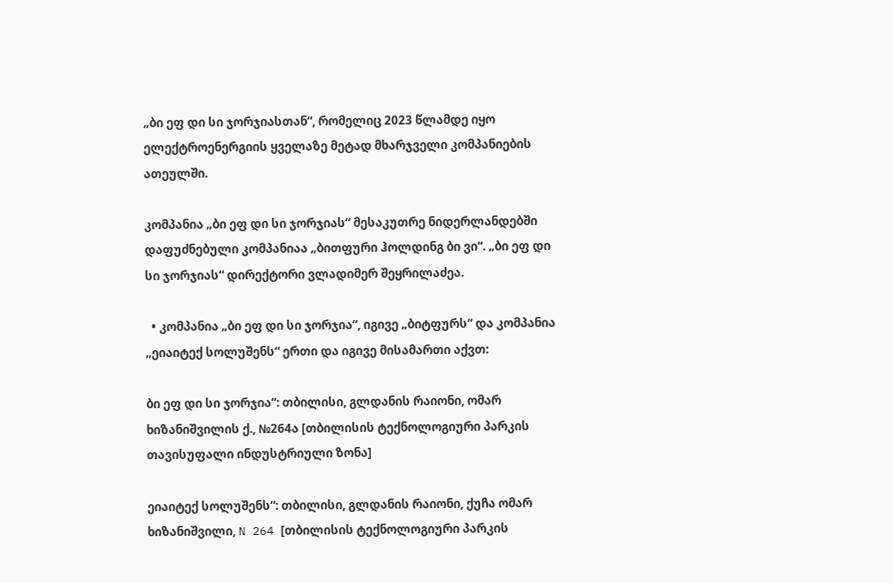„ბი ეფ დი სი ჯორჯიასთან“, რომელიც 2023 წლამდე იყო ელექტროენერგიის ყველაზე მეტად მხარჯველი კომპანიების ათეულში.

კომპანია „ბი ეფ დი სი ჯორჯიას“ მესაკუთრე ნიდერლანდებში დაფუძნებული კომპანიაა „ბითფური ჰოლდინგ ბი ვი“. „ბი ეფ დი სი ჯორჯიას“ დირექტორი ვლადიმერ შეყრილაძეა.

  • კომპანია „ბი ეფ დი სი ჯორჯია“, იგივე „ბიტფურს“ და კომპანია „ეიაიტექ სოლუშენს“ ერთი და იგივე მისამართი აქვთ:

ბი ეფ დი სი ჯორჯია“: თბილისი, გლდანის რაიონი, ომარ ხიზანიშვილის ქ., №264ა [თბილისის ტექნოლოგიური პარკის თავისუფალი ინდუსტრიული ზონა]

ეიაიტექ სოლუშენს“: თბილისი, გლდანის რაიონი, ქუჩა ომარ ხიზანიშვილი, N 264 [თბილისის ტექნოლოგიური პარკის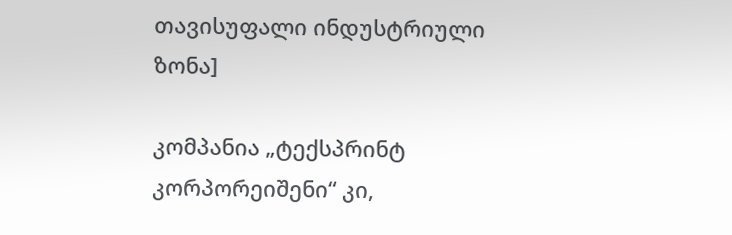თავისუფალი ინდუსტრიული ზონა]

კომპანია „ტექსპრინტ კორპორეიშენი“ კი,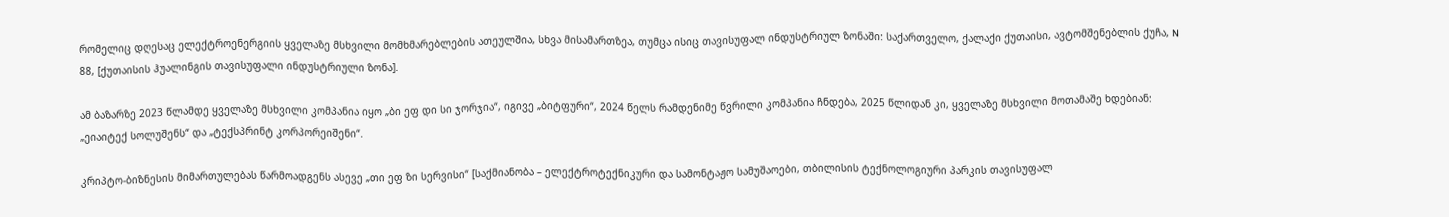რომელიც დღესაც ელექტროენერგიის ყველაზე მსხვილი მომხმარებლების ათეულშია, სხვა მისამართზეა, თუმცა ისიც თავისუფალ ინდუსტრიულ ზონაში: საქართველო, ქალაქი ქუთაისი, ავტომშენებლის ქუჩა, N 88, [ქუთაისის ჰუალინგის თავისუფალი ინდუსტრიული ზონა].

ამ ბაზარზე 2023 წლამდე ყველაზე მსხვილი კომპანია იყო „ბი ეფ დი სი ჯორჯია“, იგივე „ბიტფური“, 2024 წელს რამდენიმე წვრილი კომპანია ჩნდება, 2025 წლიდან კი, ყველაზე მსხვილი მოთამაშე ხდებიან: „ეიაიტექ სოლუშენს“ და „ტექსპრინტ კორპორეიშენი“.

კრიპტო-ბიზნესის მიმართულებას წარმოადგენს ასევე „თი ეფ ზი სერვისი“ [საქმიანობა – ელექტროტექნიკური და სამონტაჟო სამუშაოები, თბილისის ტექნოლოგიური პარკის თავისუფალ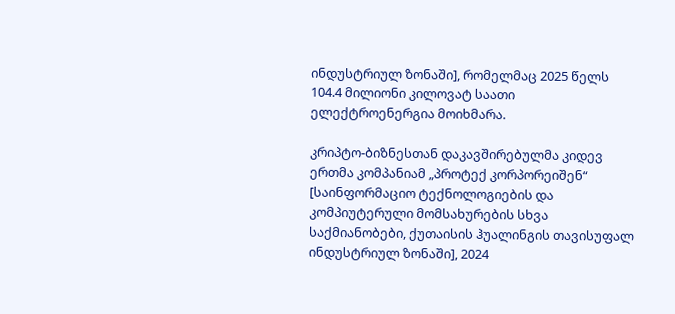ინდუსტრიულ ზონაში], რომელმაც 2025 წელს 104.4 მილიონი კილოვატ საათი ელექტროენერგია მოიხმარა.

კრიპტო-ბიზნესთან დაკავშირებულმა კიდევ ერთმა კომპანიამ „პროტექ კორპორეიშენ“ [საინფორმაციო ტექნოლოგიების და კომპიუტერული მომსახურების სხვა საქმიანობები, ქუთაისის ჰუალინგის თავისუფალ ინდუსტრიულ ზონაში], 2024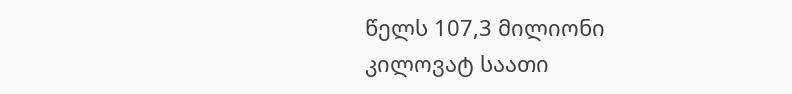წელს 107,3 მილიონი კილოვატ საათი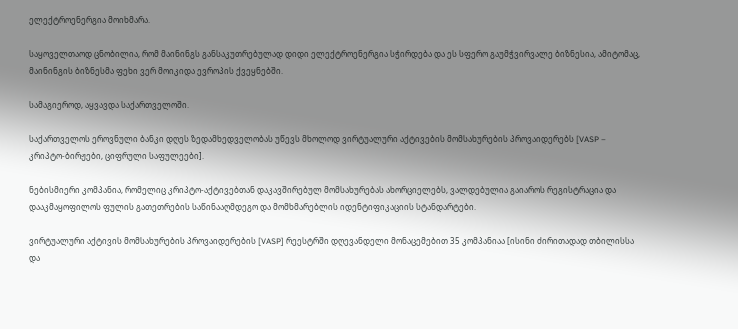ელექტროენერგია მოიხმარა.

საყოველთაოდ ცნობილია, რომ მაინინგს განსაკუთრებულად დიდი ელექტროენერგია სჭირდება და ეს სფერო გაუმჭვირვალე ბიზნესია, ამიტომაც, მაინინგის ბიზნესმა ფეხი ვერ მოიკიდა ევროპის ქვეყნებში.

სამაგიეროდ, აყვავდა საქართველოში.

საქართველოს ეროვნული ბანკი დღეს ზედამხედველობას უწევს მხოლოდ ვირტუალური აქტივების მომსახურების პროვაიდერებს [VASP – კრიპტო-ბირჟები, ციფრული საფულეები].

ნებისმიერი კომპანია, რომელიც კრიპტო-აქტივებთან დაკავშირებულ მომსახურებას ახორციელებს, ვალდებულია გაიაროს რეგისტრაცია და დააკმაყოფილოს ფულის გათეთრების საწინააღმდეგო და მომხმარებლის იდენტიფიკაციის სტანდარტები.

ვირტუალური აქტივის მომსახურების პროვაიდერების [VASP] რეესტრში დღევანდელი მონაცემებით 35 კომპანიაა [ისინი ძირითადად თბილისსა და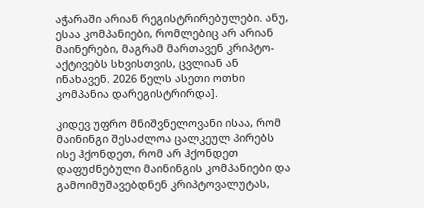აჭარაში არიან რეგისტრირებულები. ანუ, ესაა კომპანიები, რომლებიც არ არიან მაინერები, მაგრამ მართავენ კრიპტო-აქტივებს სხვისთვის, ცვლიან ან ინახავენ. 2026 წელს ასეთი ოთხი კომპანია დარეგისტრირდა].

კიდევ უფრო მნიშვნელოვანი ისაა, რომ მაინინგი შესაძლოა ცალკეულ პირებს ისე ჰქონდეთ, რომ არ ჰქონდეთ დაფუძნებული მაინინგის კომპანიები და გამოიმუშავებდნენ კრიპტოვალუტას,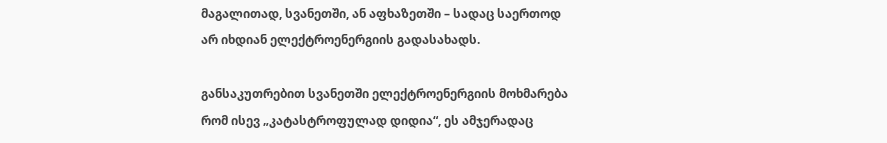მაგალითად, სვანეთში, ან აფხაზეთში – სადაც საერთოდ არ იხდიან ელექტროენერგიის გადასახადს.

განსაკუთრებით სვანეთში ელექტროენერგიის მოხმარება რომ ისევ „კატასტროფულად დიდია“, ეს ამჯერადაც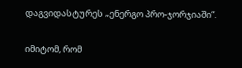დაგვიდასტურეს „ენერგო პრო-ჯორჯიაში“.

იმიტომ, რომ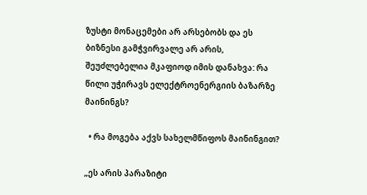ზუსტი მონაცემები არ არსებობს და ეს ბიზნესი გამჭვირვალე არ არის, შეუძლებელია მკაფიოდ იმის დანახვა: რა წილი უჭირავს ელექტროენერგიის ბაზარზე მაინინგს?

  • რა მოგება აქვს სახელმწიფოს მაინინგით?

„ეს არის პარაზიტი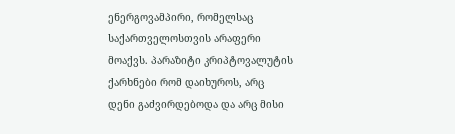ენერგოვამპირი, რომელსაც საქართველოსთვის არაფერი მოაქვს. პარაზიტი კრიპტოვალუტის ქარხნები რომ დაიხუროს, არც დენი გაძვირდებოდა და არც მისი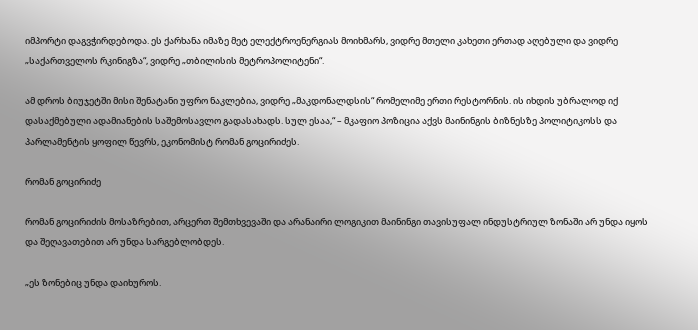იმპორტი დაგვჭირდებოდა. ეს ქარხანა იმაზე მეტ ელექტროენერგიას მოიხმარს, ვიდრე მთელი კახეთი ერთად აღებული და ვიდრე „საქართველოს რკინიგზა“, ვიდრე „თბილისის მეტროპოლიტენი“.

ამ დროს ბიუჯეტში მისი შენატანი უფრო ნაკლებია, ვიდრე „მაკდონალდსის“ რომელიმე ერთი რესტორნის. ის იხდის უბრალოდ იქ დასაქმებული ადამიანების საშემოსავლო გადასახადს. სულ ესაა,“ – მკაფიო პოზიცია აქვს მაინინგის ბიზნესზე პოლიტიკოსს და პარლამენტის ყოფილ წევრს, ეკონომისტ რომან გოცირიძეს.

რომან გოცირიძე

რომან გოცირიძის მოსაზრებით, არცერთ შემთხვევაში და არანაირი ლოგიკით მაინინგი თავისუფალ ინდუსტრიულ ზონაში არ უნდა იყოს და შეღავათებით არ უნდა სარგებლობდეს.

„ეს ზონებიც უნდა დაიხუროს.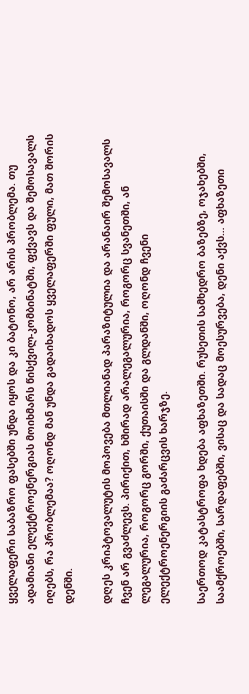ყველაფერი საბაზრო ფასებში უნდა იყოს და კი ბატონო, არ არის პრობლემა. თუ ადამიანი ელექტროენერგიას მოიხმარს წისქვილ-კომბინატში, ფქვავს და შემოსავალს იღებს, რა პრობლემაა? ოღონდ მან უნდა გადაიხადოს ყველაფერში ფული, მათ შორის დენში.

დღეს კრიპტოვალუტის მოპოვება მთლიანად პარაზიტულია და არანაირ შემოსავალს ჩვენ არ გვაძლევს. პირიქით, ხშირად არალეგალურია, როგორც სვანეთში, ან ლეგალურია, როგორც გორში, ქუთაისში და გლდანში, ოღონდ ჩვენი ელექტროენერგიის გაძარცვის ხარჯზე.

საერთოდ კატასტროფა ხდება აფხაზეთში. რუსეთის სამხედრო ბაზებზე, ოჯახებში, საამქროებში, სარდაფებში, ვისაც და სადაც მოესურვება, დენი აქვს… აფხაზეთი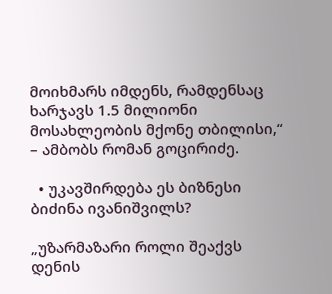მოიხმარს იმდენს, რამდენსაც ხარჯავს 1.5 მილიონი მოსახლეობის მქონე თბილისი,“ – ამბობს რომან გოცირიძე.

  • უკავშირდება ეს ბიზნესი ბიძინა ივანიშვილს?

„უზარმაზარი როლი შეაქვს დენის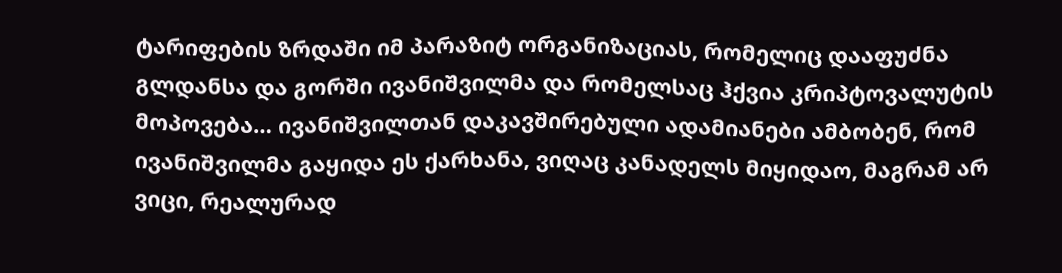ტარიფების ზრდაში იმ პარაზიტ ორგანიზაციას, რომელიც დააფუძნა გლდანსა და გორში ივანიშვილმა და რომელსაც ჰქვია კრიპტოვალუტის მოპოვება… ივანიშვილთან დაკავშირებული ადამიანები ამბობენ, რომ ივანიშვილმა გაყიდა ეს ქარხანა, ვიღაც კანადელს მიყიდაო, მაგრამ არ ვიცი, რეალურად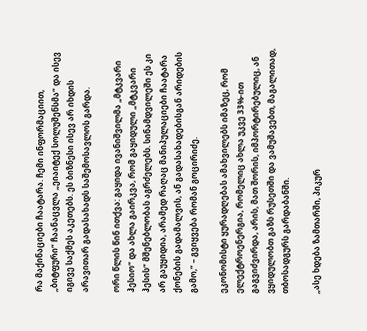რა მაქინაციები ჩაატარა. ჩემი ინფორმაციით, „ბიტფური“ ჩაანაცვლა „ეიაიტექ სოლუშენსმა“ და ისევ იგივე საქმეს აკეთებს. ეს ბიზნესი ისევ არ იხდის არავითარ გადასახადს საშემოსავლოს გარდა.

ორი წლის წინ ითქვა: გაყიდა ივანიშვილმა „მტკვარი ჰესიო“ და ახლა გაირკვა, რომ გაყიდული „მტკვარი ჰესის“ მშენებლობას აგრძელებს. სინამდვილეში ეს კი არ გაუყიდია, არამედ რაღაც მანიპულაციები ჩაატარა ქონების გადამალვის, ან გადასახადებისგან არიდების გამო,“ – გვიყვება რომან გოცირიძე.

ეკონომისტი ყურადღებას ამახვილებს იმაზეც, რომ ელექტროენერგია, რომელიც ახლა უკვე 33%-ით გაგვიძვირდა, არის, მათ შორის, იმპორტირებულიც, ან ვყიდულობთ გაზს რუსეთში და ვამუშავებთ, მაგალითად, თბოსადგურს გარდაბანში.

„ასე ხდება ზამთარში, პიკურ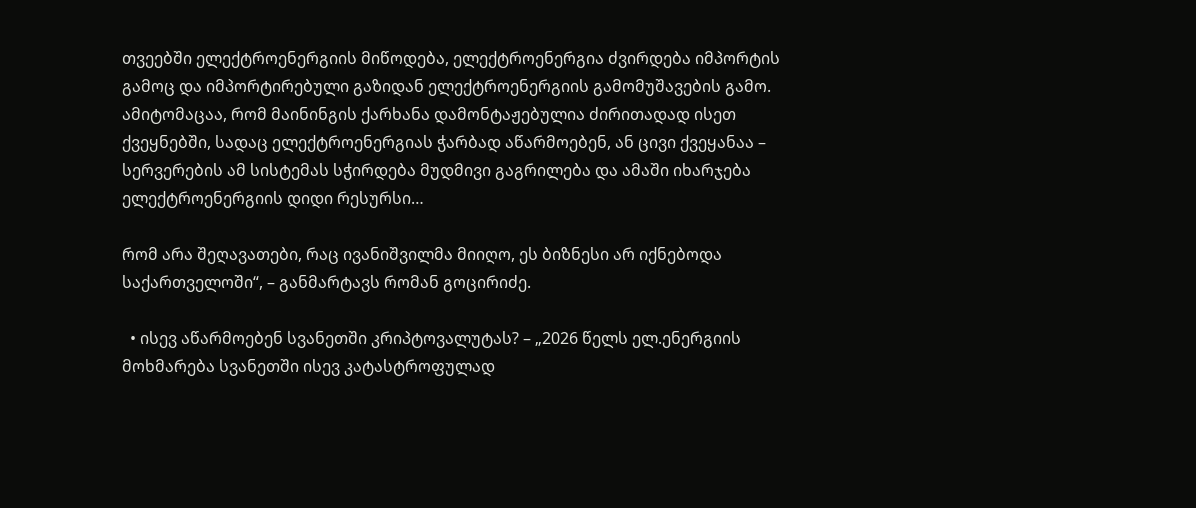თვეებში ელექტროენერგიის მიწოდება, ელექტროენერგია ძვირდება იმპორტის გამოც და იმპორტირებული გაზიდან ელექტროენერგიის გამომუშავების გამო. ამიტომაცაა, რომ მაინინგის ქარხანა დამონტაჟებულია ძირითადად ისეთ ქვეყნებში, სადაც ელექტროენერგიას ჭარბად აწარმოებენ, ან ცივი ქვეყანაა – სერვერების ამ სისტემას სჭირდება მუდმივი გაგრილება და ამაში იხარჯება ელექტროენერგიის დიდი რესურსი…

რომ არა შეღავათები, რაც ივანიშვილმა მიიღო, ეს ბიზნესი არ იქნებოდა საქართველოში“, – განმარტავს რომან გოცირიძე.

  • ისევ აწარმოებენ სვანეთში კრიპტოვალუტას? – „2026 წელს ელ.ენერგიის მოხმარება სვანეთში ისევ კატასტროფულად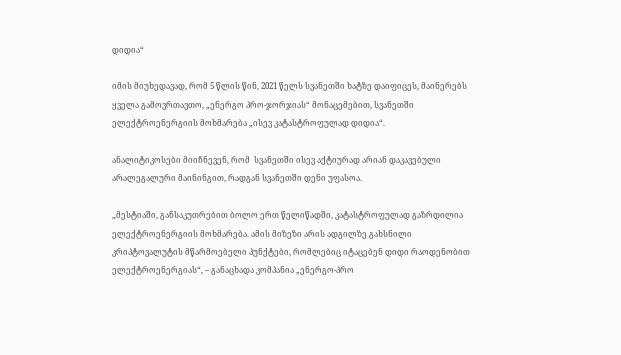დიდია“

იმის მიუხედავად, რომ 5 წლის წინ, 2021 წელს სვანეთში ხატზე დაიფიცეს, მაინერებს ყველა გამოვრთავთო, „ენერგო პრო-ჯორჯიას“ მონაცემებით, სვანეთში ელექტროენერგიის მოხმარება „ისევ კატასტროფულად დიდია“.

ანალიტიკოსები მიიჩნევენ, რომ  სვანეთში ისევ აქტიურად არიან დაკავებული არალეგალური მაინინგით, რადგან სვანეთში დენი უფასოა.

„მესტიაში, განსაკუთრებით ბოლო ერთ წელიწადში, კატასტროფულად გაზრდილია ელექტროენერგიის მოხმარება. ამის მიზეზი არის ადგილზე გახსნილი კრიპტოვალუტის მწარმოებელი პუნქტები, რომლებიც იტაცებენ დიდი რაოდენობით ელექტროენერგიას“, – განაცხადა კომპანია „ენერგო-პრო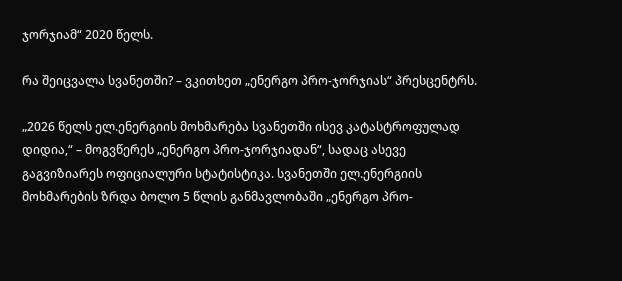ჯორჯიამ“ 2020 წელს.

რა შეიცვალა სვანეთში? – ვკითხეთ „ენერგო პრო-ჯორჯიას“ პრესცენტრს.

„2026 წელს ელ.ენერგიის მოხმარება სვანეთში ისევ კატასტროფულად დიდია,“ – მოგვწერეს „ენერგო პრო-ჯორჯიადან“, სადაც ასევე გაგვიზიარეს ოფიციალური სტატისტიკა. სვანეთში ელ.ენერგიის მოხმარების ზრდა ბოლო 5 წლის განმავლობაში „ენერგო პრო-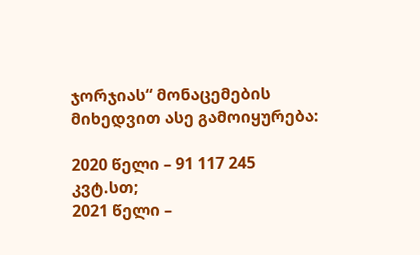ჯორჯიას“ მონაცემების მიხედვით ასე გამოიყურება:

2020 წელი – 91 117 245 კვტ.სთ;
2021 წელი –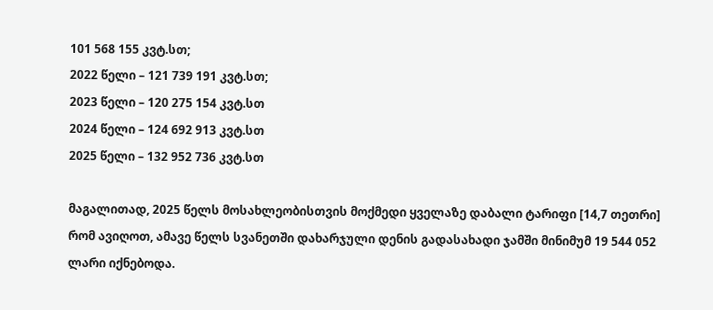101 568 155 კვტ.სთ;
2022 წელი – 121 739 191 კვტ.სთ;
2023 წელი – 120 275 154 კვტ.სთ
2024 წელი – 124 692 913 კვტ.სთ
2025 წელი – 132 952 736 კვტ.სთ

მაგალითად, 2025 წელს მოსახლეობისთვის მოქმედი ყველაზე დაბალი ტარიფი [14,7 თეთრი] რომ ავიღოთ, ამავე წელს სვანეთში დახარჯული დენის გადასახადი ჯამში მინიმუმ 19 544 052 ლარი იქნებოდა.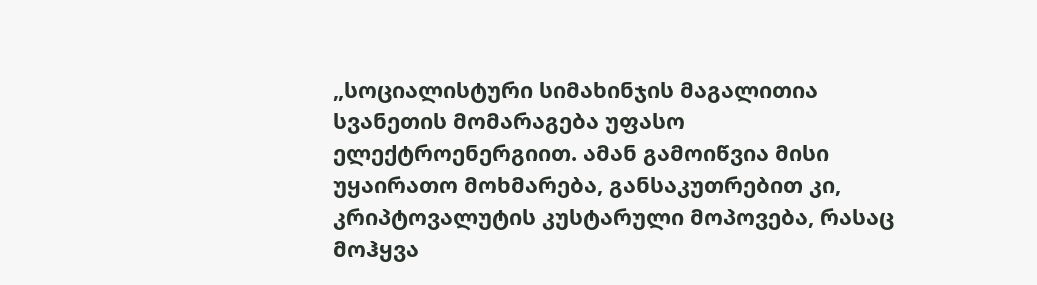„სოციალისტური სიმახინჯის მაგალითია სვანეთის მომარაგება უფასო ელექტროენერგიით. ამან გამოიწვია მისი უყაირათო მოხმარება, განსაკუთრებით კი, კრიპტოვალუტის კუსტარული მოპოვება, რასაც მოჰყვა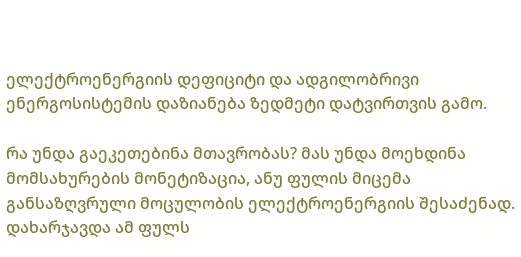ელექტროენერგიის დეფიციტი და ადგილობრივი ენერგოსისტემის დაზიანება ზედმეტი დატვირთვის გამო.

რა უნდა გაეკეთებინა მთავრობას? მას უნდა მოეხდინა მომსახურების მონეტიზაცია, ანუ ფულის მიცემა განსაზღვრული მოცულობის ელექტროენერგიის შესაძენად. დახარჯავდა ამ ფულს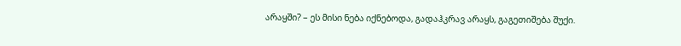არაყში? – ეს მისი ნება იქნებოდა, გადაჰკრავ არაყს, გაგეთიშება შუქი.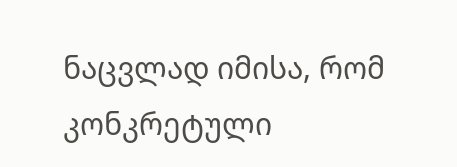ნაცვლად იმისა, რომ კონკრეტული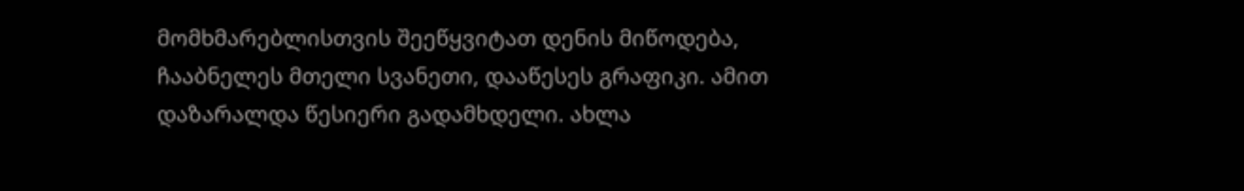მომხმარებლისთვის შეეწყვიტათ დენის მიწოდება, ჩააბნელეს მთელი სვანეთი, დააწესეს გრაფიკი. ამით დაზარალდა წესიერი გადამხდელი. ახლა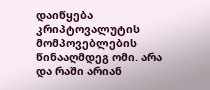დაიწყება კრიპტოვალუტის მომპოვებლების წინააღმდეგ ომი. არა და რაში არიან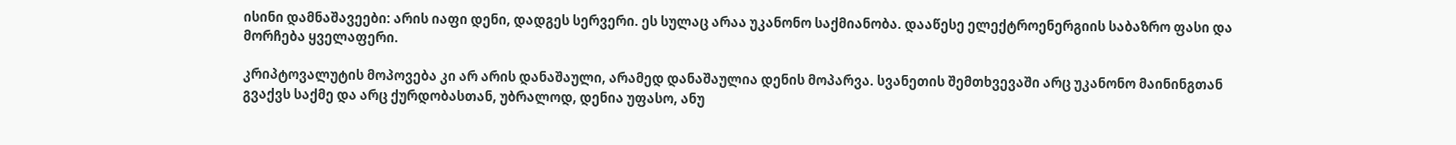ისინი დამნაშავეები: არის იაფი დენი, დადგეს სერვერი. ეს სულაც არაა უკანონო საქმიანობა. დააწესე ელექტროენერგიის საბაზრო ფასი და მორჩება ყველაფერი.

კრიპტოვალუტის მოპოვება კი არ არის დანაშაული, არამედ დანაშაულია დენის მოპარვა. სვანეთის შემთხვევაში არც უკანონო მაინინგთან გვაქვს საქმე და არც ქურდობასთან, უბრალოდ, დენია უფასო, ანუ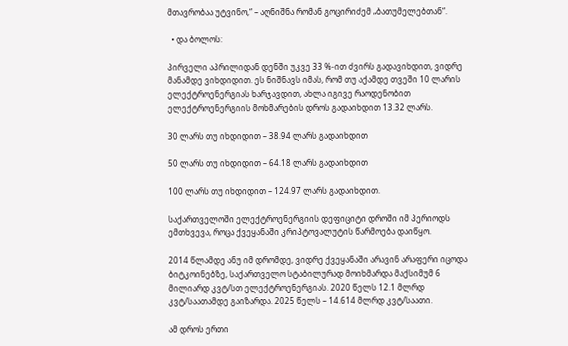მთავრობაა უტვინო,“ – აღნიშნა რომან გოცირიძემ „ბათუმელებთან“.

  • და ბოლოს:

პირველი აპრილიდან დენში უკვე 33 %-ით ძვირს გადავიხდით, ვიდრე მანამდე ვიხდიდით. ეს ნიშნავს იმას, რომ თუ აქამდე თვეში 10 ლარის ელექტროენერგიას ხარჯავდით, ახლა იგივე რაოდენობით ელექტროენერგიის მოხმარების დროს გადაიხდით 13.32 ლარს.

30 ლარს თუ იხდიდით – 38.94 ლარს გადაიხდით

50 ლარს თუ იხდიდით – 64.18 ლარს გადაიხდით

100 ლარს თუ იხდიდით – 124.97 ლარს გადაიხდით.

საქართველოში ელექტროენერგიის დეფიციტი დროში იმ პერიოდს ემთხვევა, როცა ქვეყანაში კრიპტოვალუტის წარმოება დაიწყო.

2014 წლამდე ანუ იმ დრომდე, ვიდრე ქვეყანაში არავინ არაფერი იცოდა ბიტკოინებზე, საქართველო სტაბილურად მოიხმარდა მაქსიმუმ 6 მილიარდ კვტ/სთ ელექტროენერგიას. 2020 წელს 12.1 მლრდ კვტ/საათამდე გაიზარდა. 2025 წელს – 14.614 მლრდ კვტ/საათი.

ამ დროს ერთი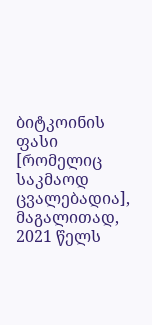ბიტკოინის ფასი [რომელიც საკმაოდ ცვალებადია], მაგალითად, 2021 წელს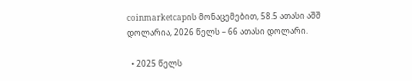coinmarketcapის მონაცემებით, 58.5 ათასი აშშ დოლარია, 2026 წელს – 66 ათასი დოლარი.

  • 2025 წელს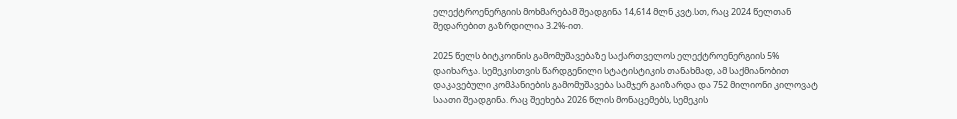ელექტროენერგიის მოხმარებამ შეადგინა 14,614 მლნ კვტ.სთ, რაც 2024 წელთან შედარებით გაზრდილია 3.2%-ით.

2025 წელს ბიტკოინის გამომუშავებაზე საქართველოს ელექტროენერგიის 5% დაიხარჯა. სემეკისთვის წარდგენილი სტატისტიკის თანახმად, ამ საქმიანობით დაკავებული კომპანიების გამომუშავება სამჯერ გაიზარდა და 752 მილიონი კილოვატ საათი შეადგინა. რაც შეეხება 2026 წლის მონაცემებს, სემეკის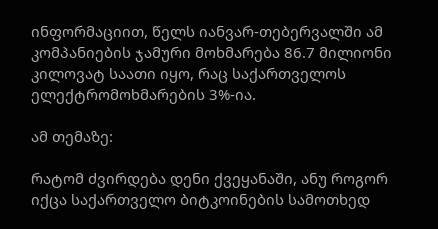ინფორმაციით, წელს იანვარ-თებერვალში ამ კომპანიების ჯამური მოხმარება 86.7 მილიონი კილოვატ საათი იყო, რაც საქართველოს ელექტრომოხმარების 3%-ია.

ამ თემაზე:

რატომ ძვირდება დენი ქვეყანაში, ანუ როგორ იქცა საქართველო ბიტკოინების სამოთხედ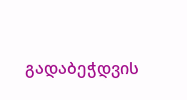გადაბეჭდვის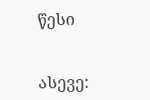წესი


ასევე: